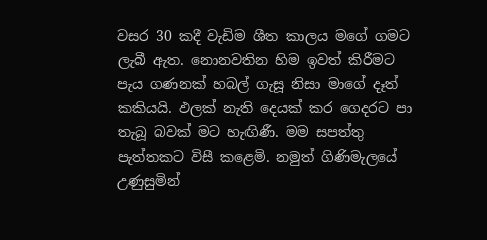වසර 30 කදී වැඩිම ශීත කාලය මගේ ගමට ලැබී ඇත. නොනවතින හිම ඉවත් කිරීමට පැය ගණනක් හබල් ගැසූ නිසා මාගේ දෑත් කකියයි. ඵලක් නැති දෙයක් කර ගෙදරට පා තැබූ බවක් මට හැඟිණී. මම සපත්තු පැත්තකට විසී කළෙමි. නමුත් ගිණිමැලයේ උණුසුමින්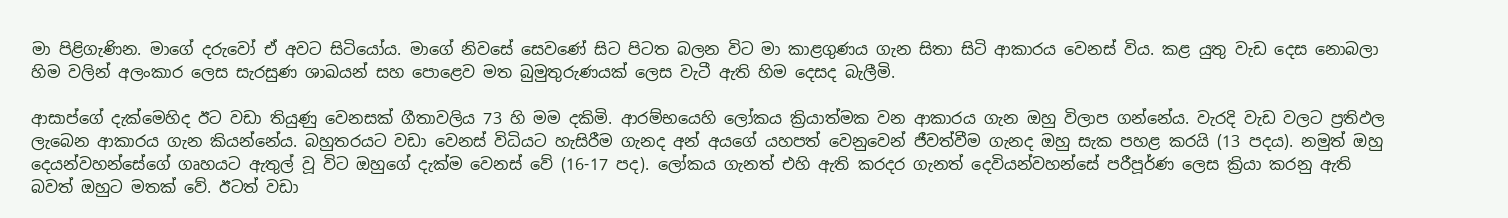මා පිළිගැණින. මාගේ දරුවෝ ඒ අවට සිටියෝය. මාගේ නිවසේ සෙවණේ සිට පිටත බලන විට මා කාළගුණය ගැන සිතා සිටි ආකාරය වෙනස් විය. කළ යුතු වැඩ දෙස නොබලා හිම වලින් අලංකාර ලෙස සැරසුණ ශාඛයන් සහ පොළෙව මත බුමුතුරුණයක් ලෙස වැටී ඇති හිම දෙසද බැලීමි.

ආසාප්ගේ දැක්මෙහිද ඊට වඩා තියුණු වෙනසක් ගීතාවලිය 73 හි මම දකිමි. ආරම්භයෙහි ලෝකය ක්‍රියාත්මක වන ආකාරය ගැන ඔහු විලාප ගන්නේය. වැරදි වැඩ වලට ප්‍රතිඵල ලැබෙන ආකාරය ගැන කියන්නේය. බහුතරයට වඩා වෙනස් විධියට හැසිරීම ගැනද අන් අයගේ යහපත් වෙනුවෙන් ජීවත්වීම ගැනද ඔහු සැක පහළ කරයි (13 පදය). නමුත් ඔහු දෙයන්වහන්සේගේ ගෘහයට ඇතුල් වූ විට ඔහුගේ දැක්ම වෙනස් වේ (16-17 පද). ලෝකය ගැනත් එහි ඇති කරදර ගැනත් දෙවියන්වහන්සේ පරීපූර්ණ ලෙස ක්‍රියා කරනු ඇති බවත් ඔහුට මතක් වේ. ඊටත් වඩා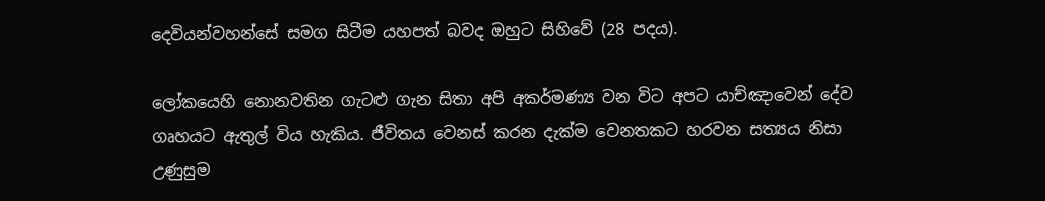දෙවියන්වහන්සේ සමග සිටීම යහපත් බවද ඔහුට සිහිවේ (28 පදය).

ලෝකයෙහි නොනවතින ගැටළු ගැන සිතා අපි අකර්මණ්‍ය වන විට අපට යාච්ඤාවෙන් දේව ගෘහයට ඇතුල් විය හැකිය. ජීවිතය වෙනස් කරන දැක්ම වෙනතකට හරවන සත්‍යය නිසා උණුසුම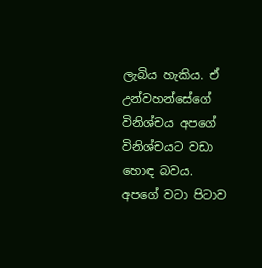ලැබිය හැකිය. ඒ උන්වහන්සේගේ විනිශ්චය අපගේ විනිශ්චයට වඩා හොඳ බවය. අපගේ වටා පිටාව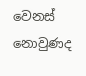වෙනස් නොවුණද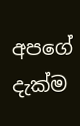අපගේ දැක්ම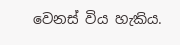වෙනස් විය හැකිය.